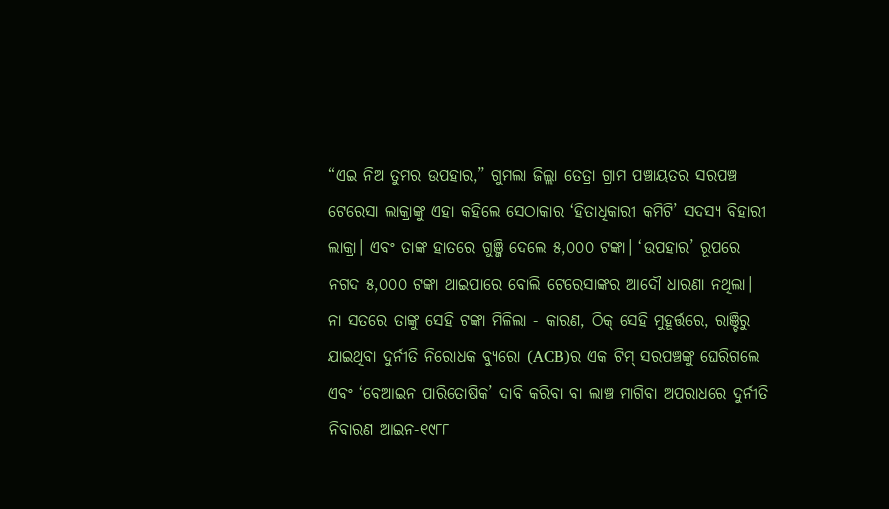“ଏଇ ନିଅ ତୁମର ଉପହାର,” ଗୁମଲା ଜିଲ୍ଲା ତେତ୍ରା ଗ୍ରାମ ପଞ୍ଚାୟତର ସରପଞ୍ଚ ଟେରେସା ଲାକ୍ରାଙ୍କୁ ଏହା କହିଲେ ସେଠାକାର ‘ହିତାଧିକାରୀ କମିଟି’ ସଦସ୍ୟ ବିହାରୀ ଲାକ୍ରା। ଏବଂ ତାଙ୍କ ହାତରେ ଗୁଞ୍ଜି ଦେଲେ ୫,୦୦୦ ଟଙ୍କା। ‘ଉପହାର’ ରୂପରେ ନଗଦ ୫,୦୦୦ ଟଙ୍କା ଥାଇପାରେ ବୋଲି ଟେରେସାଙ୍କର ଆଦୌ ଧାରଣା ନଥିଲା। ନା ସତରେ ତାଙ୍କୁ ସେହି ଟଙ୍କା ମିଳିଲା - କାରଣ, ଠିକ୍‌ ସେହି ମୁହୂର୍ତ୍ତରେ, ରାଞ୍ଚିରୁ ଯାଇଥିବା ଦୁର୍ନୀତି ନିରୋଧକ ବ୍ୟୁରୋ (ACB)ର ଏକ ଟିମ୍‌ ସରପଞ୍ଚଙ୍କୁ ଘେରିଗଲେ ଏବଂ ‘ବେଆଇନ ପାରିତୋଷିକ’ ଦାବି କରିବା ବା ଲାଞ୍ଚ ମାଗିବା ଅପରାଧରେ ଦୁର୍ନୀତି ନିବାରଣ ଆଇନ-୧୯୮୮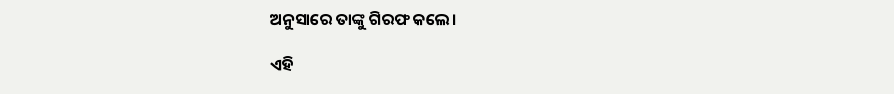ଅନୁସାରେ ତାଙ୍କୁ ଗିରଫ କଲେ।

ଏହି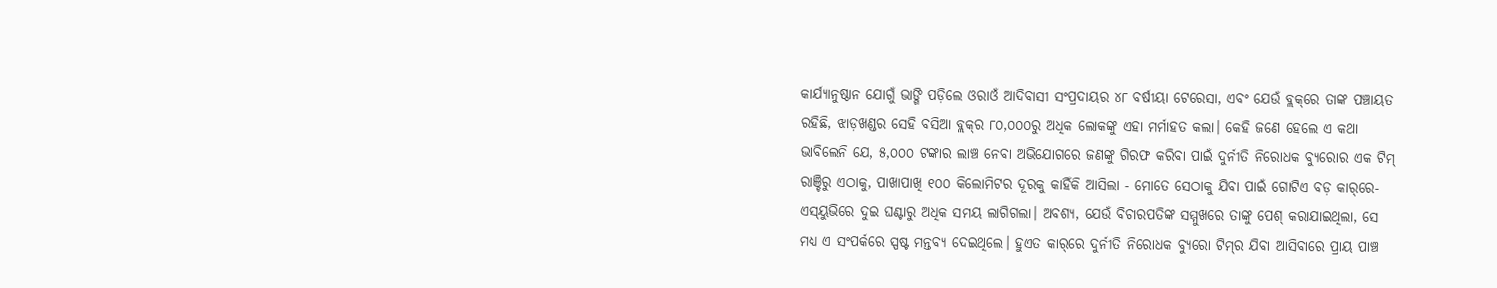କାର୍ଯ୍ୟାନୁଷ୍ଠାନ ଯୋଗୁଁ ଭାଙ୍ଗି ପଡ଼ିଲେ ଓରାଓଁ ଆଦିବାସୀ ସଂପ୍ରଦାୟର ୪୮ ବର୍ଷୀୟା ଟେରେସା, ଏବଂ ଯେଉଁ ବ୍ଲକ୍‌ରେ ତାଙ୍କ ପଞ୍ଚାୟତ ରହିଛି, ଝାଡ଼ଖଣ୍ଡର ସେହି ବସିଆ ବ୍ଲକ୍‌ର ୮୦,୦୦୦ରୁ ଅଧିକ ଲୋକଙ୍କୁ ଏହା ମର୍ମାହତ କଲା। କେହି ଜଣେ ହେଲେ ଏ କଥା ଭାବିଲେନି ଯେ, ୫,୦୦୦ ଟଙ୍କାର ଲାଞ୍ଚ ନେବା ଅଭିଯୋଗରେ ଜଣଙ୍କୁ ଗିରଫ କରିବା ପାଇଁ ଦୁର୍ନୀତି ନିରୋଧକ ବ୍ୟୁରୋର ଏକ ଟିମ୍‌ ରାଞ୍ଚିରୁ ଏଠାକୁ, ପାଖାପାଖି ୧୦୦ କିଲୋମିଟର ଦୂରକୁ କାହିଁକି ଆସିଲା - ମୋତେ ସେଠାକୁ ଯିବା ପାଇଁ ଗୋଟିଏ ବଡ଼ କାର୍‌ରେ- ଏସ୍‌ୟୁଭିରେ ଦୁଇ ଘଣ୍ଟାରୁ ଅଧିକ ସମୟ ଲାଗିଗଲା। ଅବଶ୍ୟ, ଯେଉଁ ବିଚାରପତିଙ୍କ ସମ୍ମୁଖରେ ତାଙ୍କୁ ପେଶ୍‌ କରାଯାଇଥିଲା, ସେ ମଧ୍ୟ ଏ ସଂପର୍କରେ ସ୍ପଷ୍ଟ ମନ୍ତବ୍ୟ ଦେଇଥିଲେ। ହୁଏତ କାର୍‌ରେ ଦୁର୍ନୀତି ନିରୋଧକ ବ୍ୟୁରୋ ଟିମ୍‌ର ଯିବା ଆସିବାରେ ପ୍ରାୟ ପାଞ୍ଚ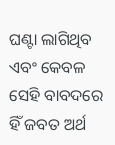ଘଣ୍ଟା ଲାଗିଥିବ ଏବଂ କେବଳ ସେହି ବାବଦରେ ହିଁ ଜବତ ଅର୍ଥ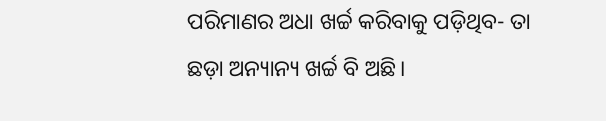ପରିମାଣର ଅଧା ଖର୍ଚ୍ଚ କରିବାକୁ ପଡ଼ିଥିବ- ତା ଛଡ଼ା ଅନ୍ୟାନ୍ୟ ଖର୍ଚ୍ଚ ବି ଅଛି।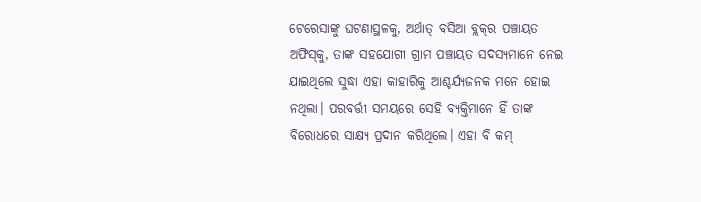ଟେରେସାଙ୍କୁ ଘଟଣାସ୍ଥଳକୁ, ଅର୍ଥାତ୍‌ ବସିଆ ବ୍ଲକ୍‌ର ପଞ୍ଚାୟତ ଅଫିସ୍‌କୁ, ତାଙ୍କ ସହଯୋଗୀ ଗ୍ରାମ ପଞ୍ଚାୟତ ସଦସ୍ୟମାନେ ନେଇ ଯାଇଥିଲେ ସୁଦ୍ଧା ଏହା କାହାରିକୁ ଆଶ୍ଚର୍ଯ୍ୟଜନକ ମନେ ହୋଇ ନଥିଲା। ପରବର୍ତ୍ତୀ ସମୟରେ ସେହି ବ୍ୟକ୍ତିମାନେ ହିଁ ତାଙ୍କ ବିରୋଧରେ ସାକ୍ଷ୍ୟ ପ୍ରଦାନ କରିଥିଲେ। ଏହା ବି କମ୍‌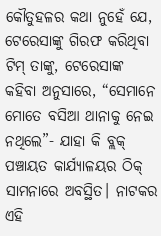କୌତୁହଳର କଥା ନୁହେଁ ଯେ, ଟେରେସାଙ୍କୁ ଗିରଫ କରିଥିବା ଟିମ୍‌ ତାଙ୍କୁ, ଟେରେସାଙ୍କ କହିବା ଅନୁସାରେ, “ସେମାନେ ମୋତେ ବସିଆ ଥାନାକୁ ନେଇ ନଥିଲେ”- ଯାହା କି ବ୍ଲକ୍‌ ପଞ୍ଚାୟତ କାର୍ଯ୍ୟାଳୟର ଠିକ୍‌ ସାମନାରେ ଅବସ୍ଥିତ। ନାଟକର ଏହି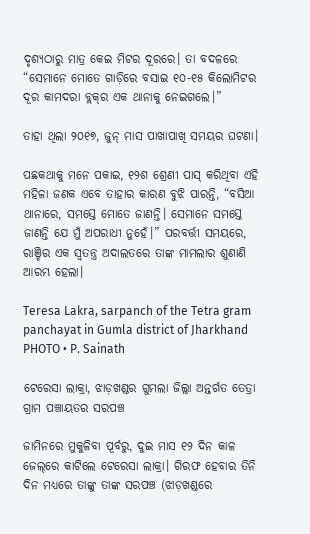ଦୃଶ୍ୟଠାରୁ ମାତ୍ର କେଇ ମିଟର ଦୂରରେ। ତା ବଦଳରେ “ସେମାନେ ମୋତେ ଗାଡ଼ିରେ ବସାଇ ୧୦-୧୫ କିଲୋମିଟର ଦୂର କାମଦରା ବ୍ଲକ୍‌ର ଏକ ଥାନାକୁ ନେଇଗଲେ।”

ତାହା ଥିଲା ୨୦୧୭, ଜୁନ୍‌ ମାସ ପାଖାପାଖି ସମୟର ଘଟଣା।

ପଛକଥାକୁ ମନେ ପକାଇ, ୧୨ଶ ଶ୍ରେଣୀ ପାସ୍‌ କରିଥିବା ଏହି ମହିଳା ଜଣକ ଏବେ ତାହାର କାରଣ ବୁଝି ପାରନ୍ତି, “ବସିଆ ଥାନାରେ, ସମସ୍ତେ ମୋତେ ଜାଣନ୍ତି। ସେମାନେ ସମସ୍ତେ ଜାଣନ୍ତି ଯେ ମୁଁ ଅପରାଧୀ ନୁହେଁ।” ପରବର୍ତ୍ତୀ ସମୟରେ, ରାଞ୍ଚିର ଏକ ସ୍ୱତନ୍ତ୍ର ଅଦାଲତରେ ତାଙ୍କ ମାମଲାର ଶୁଣାଣି ଆରମ୍ଭ ହେଲା।

Teresa Lakra, sarpanch of the Tetra gram panchayat in Gumla district of Jharkhand
PHOTO • P. Sainath

ଟେରେସା ଲାକ୍ରା, ଝାଡ଼ଖଣ୍ଡର ଗୁମଲା ଜିଲ୍ଲା ଅନ୍ତର୍ଗତ ତେତ୍ରା ଗ୍ରାମ ପଞ୍ଚାୟତର ସରପଞ୍ଚ

ଜାମିନରେ ମୁକୁଳିବା ପୂର୍ବରୁ, ଦୁଇ ମାସ ୧୨ ଦିନ କାଳ ଜେଲ୍‌ରେ କାଟିଲେ ଟେରେସା ଲାକ୍ରା। ଗିରଫ ହେବାର ତିନି ଦିନ ମଧ୍ୟରେ ତାଙ୍କୁ ତାଙ୍କ ସରପଞ୍ଚ (ଝାଡ଼ଖଣ୍ଡରେ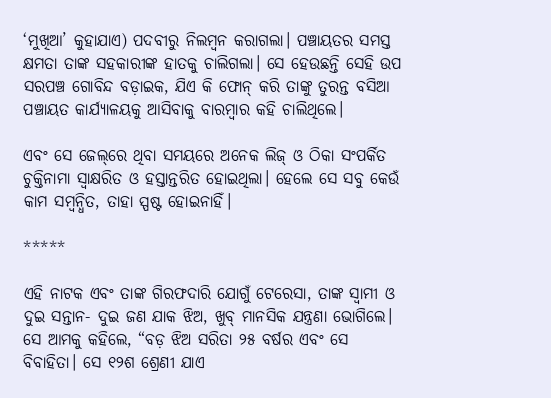‘ମୁଖିଆ’ କୁହାଯାଏ) ପଦବୀରୁ ନିଲମ୍ବନ କରାଗଲା। ପଞ୍ଚାୟତର ସମସ୍ତ କ୍ଷମତା ତାଙ୍କ ସହକାରୀଙ୍କ ହାତକୁ ଚାଲିଗଲା। ସେ ହେଉଛନ୍ତି ସେହି ଉପ ସରପଞ୍ଚ ଗୋବିନ୍ଦ ବଡ଼ାଇକ, ଯିଏ କି ଫୋନ୍‌ କରି ତାଙ୍କୁ ତୁରନ୍ତ ବସିଆ ପଞ୍ଚାୟତ କାର୍ଯ୍ୟାଳୟକୁ ଆସିବାକୁ ବାରମ୍ବାର କହି ଚାଲିଥିଲେ।

ଏବଂ ସେ ଜେଲ୍‌ରେ ଥିବା ସମୟରେ ଅନେକ ଲିଜ୍‌ ଓ ଠିକା ସଂପର୍କିତ ଚୁକ୍ତିନାମା ସ୍ୱାକ୍ଷରିତ ଓ ହସ୍ତାନ୍ତରିତ ହୋଇଥିଲା। ହେଲେ ସେ ସବୁ କେଉଁ କାମ ସମ୍ବନ୍ଧିତ, ତାହା ସ୍ପଷ୍ଟ ହୋଇନାହିଁ।

*****

ଏହି ନାଟକ ଏବଂ ତାଙ୍କ ଗିରଫଦାରି ଯୋଗୁଁ ଟେରେସା, ତାଙ୍କ ସ୍ୱାମୀ ଓ ଦୁଇ ସନ୍ତାନ- ଦୁଇ ଜଣ ଯାକ ଝିଅ, ଖୁବ୍‌ ମାନସିକ ଯନ୍ତ୍ରଣା ଭୋଗିଲେ। ସେ ଆମକୁ କହିଲେ, “ବଡ଼ ଝିଅ ସରିତା ୨୫ ବର୍ଷର ଏବଂ ସେ ବିବାହିତା। ସେ ୧୨ଶ ଶ୍ରେଣୀ ଯାଏ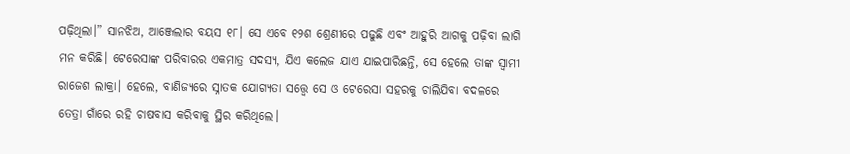ପଢ଼ିଥିଲା।” ସାନଝିଅ, ଆଞ୍ଜେଲାର ବୟସ ୧୮। ସେ ଏବେ ୧୨ଶ ଶ୍ରେଣୀରେ ପଢୁଛି ଏବଂ ଆହୁରି ଆଗକୁ ପଢ଼ିବା ଲାଗି ମନ କରିଛି। ଟେରେସାଙ୍କ ପରିବାରର ଏକମାତ୍ର ସଦସ୍ୟ, ଯିଏ କଲେଜ ଯାଏ ଯାଇପାରିଛନ୍ତି, ସେ ହେଲେ ତାଙ୍କ ସ୍ୱାମୀ ରାଜେଶ ଲାକ୍ରା। ହେଲେ, ବାଣିଜ୍ୟରେ ସ୍ନାତକ ଯୋଗ୍ୟତା ସତ୍ତ୍ୱେ ସେ ଓ ଟେରେସା ସହରକୁ ଚାଲିଯିବା ବଦଳରେ ତେତ୍ରା ଗାଁରେ ରହି ଚାଷବାସ କରିବାକୁ ସ୍ଥିର କରିଥିଲେ।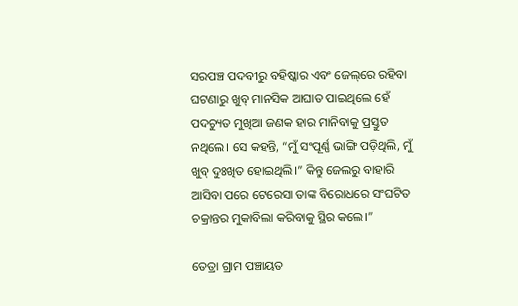ସରପଞ୍ଚ ପଦବୀରୁ ବହିଷ୍କାର ଏବଂ ଜେଲ୍‌ରେ ରହିବା ଘଟଣାରୁ ଖୁବ୍‌ ମାନସିକ ଆଘାତ ପାଇଥିଲେ ହେଁ ପଦଚ୍ୟୁତ ମୁଖିଆ ଜଣକ ହାର ମାନିବାକୁ ପ୍ରସ୍ତୁତ ନଥିଲେ। ସେ କହନ୍ତି, “ମୁଁ ସଂପୂର୍ଣ୍ଣ ଭାଙ୍ଗି ପଡ଼ିଥିଲି, ମୁଁ ଖୁବ୍‌ ଦୁଃଖିତ ହୋଇଥିଲି।” କିନ୍ତୁ ଜେଲରୁ ବାହାରି ଆସିବା ପରେ ଟେରେସା ତାଙ୍କ ବିରୋଧରେ ସଂଘଟିତ ଚକ୍ରାନ୍ତର ମୁକାବିଲା କରିବାକୁ ସ୍ଥିର କଲେ।”

ତେତ୍ରା ଗ୍ରାମ ପଞ୍ଚାୟତ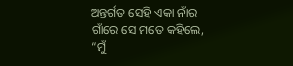ଅନ୍ତର୍ଗତ ସେହି ଏକା ନାଁର ଗାଁରେ ସେ ମତେ କହିଲେ, “ମୁଁ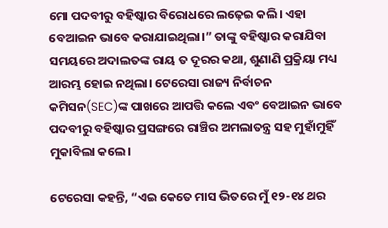ମୋ ପଦବୀରୁ ବହିଷ୍କାର ବିରୋଧରେ ଲଢ଼େଇ କଲି। ଏହା ବେଆଇନ ଭାବେ କରାଯାଇଥିଲା।” ତାଙ୍କୁ ବହିଷ୍କାର କରାଯିବା ସମୟରେ ଅଦାଲତଙ୍କ ରାୟ ତ ଦୂରର କଥା, ଶୁଣାଣି ପ୍ରକ୍ରିୟା ମଧ୍ୟ ଆରମ୍ଭ ହୋଇ ନଥିଲା। ଟେରେସା ରାଜ୍ୟ ନିର୍ବାଚନ କମିସନ(SEC)ଙ୍କ ପାଖରେ ଆପତ୍ତି କଲେ ଏବଂ ବେଆଇନ ଭାବେ ପଦବୀରୁ ବହିଷ୍କାର ପ୍ରସଙ୍ଗରେ ରାଞ୍ଚିର ଅମଲାତନ୍ତ୍ର ସହ ମୁହାଁମୁହିଁ ମୁକାବିଲା କଲେ।

ଟେରେସା କହନ୍ତି, “ଏଇ କେତେ ମାସ ଭିତରେ ମୁଁ ୧୨-୧୪ ଥର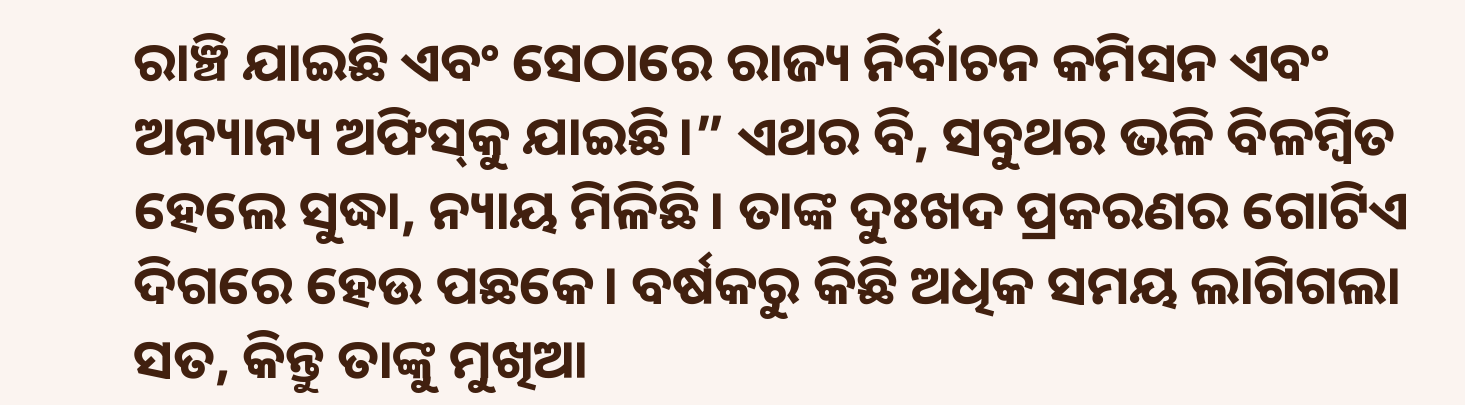ରାଞ୍ଚି ଯାଇଛି ଏବଂ ସେଠାରେ ରାଜ୍ୟ ନିର୍ବାଚନ କମିସନ ଏବଂ ଅନ୍ୟାନ୍ୟ ଅଫିସ୍‌କୁ ଯାଇଛି।” ଏଥର ବି, ସବୁଥର ଭଳି ବିଳମ୍ବିତ ହେଲେ ସୁଦ୍ଧା, ନ୍ୟାୟ ମିଳିଛି। ତାଙ୍କ ଦୁଃଖଦ ପ୍ରକରଣର ଗୋଟିଏ ଦିଗରେ ହେଉ ପଛକେ। ବର୍ଷକରୁ କିଛି ଅଧିକ ସମୟ ଲାଗିଗଲା ସତ, କିନ୍ତୁ ତାଙ୍କୁ ମୁଖିଆ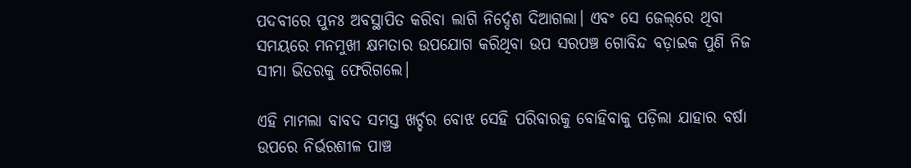ପଦବୀରେ ପୁନଃ ଅବସ୍ଥାପିତ କରିବା ଲାଗି ନିର୍ଦ୍ଦେଶ ଦିଆଗଲା। ଏବଂ ସେ ଜେଲ୍‌ରେ ଥିବା ସମୟରେ ମନମୁଖୀ କ୍ଷମତାର ଉପଯୋଗ କରିଥିବା ଉପ ସରପଞ୍ଚ ଗୋବିନ୍ଦ ବଡ଼ାଇକ ପୁଣି ନିଜ ସୀମା ଭିତରକୁ ଫେରିଗଲେ।

ଏହି ମାମଲା ବାବଦ ସମସ୍ତ ଖର୍ଚ୍ଚର ବୋଝ ସେହି ପରିବାରକୁ ବୋହିବାକୁ ପଡ଼ିଲା ଯାହାର ବର୍ଷା ଉପରେ ନିର୍ଭରଶୀଳ ପାଞ୍ଚ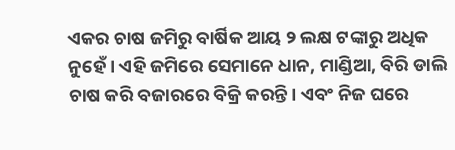ଏକର ଚାଷ ଜମିରୁ ବାର୍ଷିକ ଆୟ ୨ ଲକ୍ଷ ଟଙ୍କାରୁ ଅଧିକ ନୁହେଁ। ଏହି ଜମିରେ ସେମାନେ ଧାନ, ମାଣ୍ଡିଆ, ବିରି ଡାଲି ଚାଷ କରି ବଜାରରେ ବିକ୍ରି କରନ୍ତି। ଏବଂ ନିଜ ଘରେ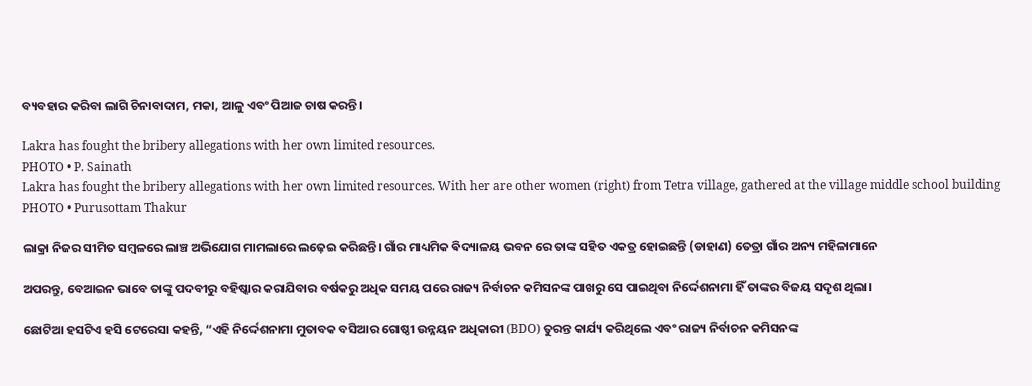ବ୍ୟବହାର କରିବା ଲାଗି ଚିନାବାଦାମ, ମକା, ଆଳୁ ଏବଂ ପିଆଜ ଚାଷ କରନ୍ତି।

Lakra has fought the bribery allegations with her own limited resources.
PHOTO • P. Sainath
Lakra has fought the bribery allegations with her own limited resources. With her are other women (right) from Tetra village, gathered at the village middle school building
PHOTO • Purusottam Thakur

ଲାକ୍ରା ନିଜର ସୀମିତ ସମ୍ବଳରେ ଲାଞ୍ଚ ଅଭିଯୋଗ ମାମଲାରେ ଲଢ଼େଇ କରିଛନ୍ତି। ଗାଁର ମାଧ୍ୟମିକ ଵିଦ୍ୟାଳୟ ଭବନ ରେ ତାଙ୍କ ସହିତ ଏକତ୍ର ହୋଇଛନ୍ତି (ଡାହାଣ) ତେତ୍ରା ଗାଁର ଅନ୍ୟ ମହିଳାମାନେ

ଅପରନ୍ତୁ, ବେଆଇନ ଭାବେ ତାଙ୍କୁ ପଦବୀରୁ ବହିଷ୍କାର କରାଯିବାର ବର୍ଷକରୁ ଅଧିକ ସମୟ ପରେ ରାଜ୍ୟ ନିର୍ବାଚନ କମିସନଙ୍କ ପାଖରୁ ସେ ପାଇଥିବା ନିର୍ଦ୍ଦେଶନାମା ହିଁ ତାଙ୍କର ବିଜୟ ସଦୃଶ ଥିଲା।

ଛୋଟିଆ ହସଟିଏ ହସି ଟେରେସା କହନ୍ତି, “ଏହି ନିର୍ଦ୍ଦେଶନାମା ମୁତାବକ ବସିଆର ଗୋଷ୍ଠୀ ଉନ୍ନୟନ ଅଧିକାରୀ (BDO) ତୁରନ୍ତ କାର୍ଯ୍ୟ କରିଥିଲେ ଏବଂ ରାଜ୍ୟ ନିର୍ବାଚନ କମିସନଙ୍କ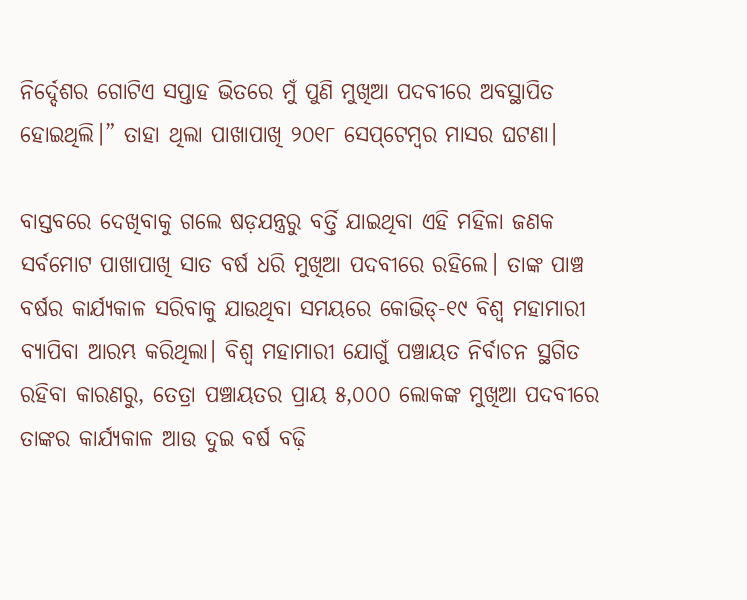ନିର୍ଦ୍ଦେଶର ଗୋଟିଏ ସପ୍ତାହ ଭିତରେ ମୁଁ ପୁଣି ମୁଖିଆ ପଦବୀରେ ଅବସ୍ଥାପିତ ହୋଇଥିଲି।” ତାହା ଥିଲା ପାଖାପାଖି ୨୦୧୮ ସେପ୍‌ଟେମ୍ବର ମାସର ଘଟଣା।

ବାସ୍ତବରେ ଦେଖିବାକୁ ଗଲେ ଷଡ଼ଯନ୍ତ୍ରରୁ ବର୍ତ୍ତି ଯାଇଥିବା ଏହି ମହିଳା ଜଣକ ସର୍ବମୋଟ ପାଖାପାଖି ସାତ ବର୍ଷ ଧରି ମୁଖିଆ ପଦବୀରେ ରହିଲେ। ତାଙ୍କ ପାଞ୍ଚ ବର୍ଷର କାର୍ଯ୍ୟକାଳ ସରିବାକୁ ଯାଉଥିବା ସମୟରେ କୋଭିଡ୍‌-୧୯ ବିଶ୍ୱ ମହାମାରୀ ବ୍ୟାପିବା ଆରମ୍ଭ କରିଥିଲା। ବିଶ୍ୱ ମହାମାରୀ ଯୋଗୁଁ ପଞ୍ଚାୟତ ନିର୍ବାଚନ ସ୍ଥଗିତ ରହିବା କାରଣରୁ, ତେତ୍ରା ପଞ୍ଚାୟତର ପ୍ରାୟ ୫,୦୦୦ ଲୋକଙ୍କ ମୁଖିଆ ପଦବୀରେ ତାଙ୍କର କାର୍ଯ୍ୟକାଳ ଆଉ ଦୁଇ ବର୍ଷ ବଢ଼ି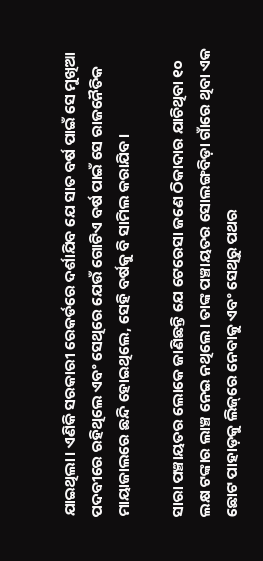ଯାଇଥିଲା। ଏଣିକି ସରକାରୀ ରେକର୍ଡରେ ଦର୍ଶାଯିବ ଯେ ସାତ ବର୍ଷ ପାଇଁ ସେ ମୁଖିଆ ପଦବୀରେ ରହିଥିଲେ ଏବଂ ସେଥିରେ ଯେଉଁ ଗୋଟିଏ ବର୍ଷ ପାଇଁ ସେ ରାଜନୈତିକ ମାୟାଜାଲରେ ଛନ୍ଦି ହୋଇଥିଲେ, ସେହି ବର୍ଷକୁ ବି ସାମିଲ କରାଯିବ।

ସାରା ପଞ୍ଚାୟତର ଲୋକେ ଜାଣିଛନ୍ତି ଯେ ଟେରେସା ଜଣେ ଠିକାଦାର ଯାଚିଥିବା ୧୦ ଲକ୍ଷ ଟଙ୍କାର ଲାଞ୍ଚ ନେଇ ନଥିଲେ। ତାଙ୍କ ପଞ୍ଚାୟତର ସୋଲଙ୍ଗବିଡ଼ା ଗାଁରେ ଥିବା ଏକ ଛୋଟ ପାହାଡ଼କୁ ଲିଜ୍‌ରେ ନେବାକୁ ଏବଂ ସେଥିରୁ ପଥର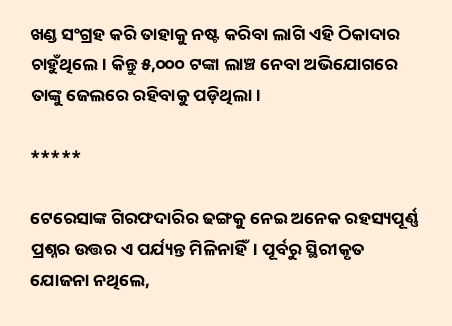ଖଣ୍ଡ ସଂଗ୍ରହ କରି ତାହାକୁ ନଷ୍ଟ କରିବା ଲାଗି ଏହି ଠିକାଦାର ଚାହୁଁଥିଲେ। କିନ୍ତୁ ୫,୦୦୦ ଟଙ୍କା ଲାଞ୍ଚ ନେବା ଅଭିଯୋଗରେ ତାଙ୍କୁ ଜେଲରେ ରହିବାକୁ ପଡ଼ିଥିଲା।

*****

ଟେରେସାଙ୍କ ଗିରଫଦାରିର ଢଙ୍ଗକୁ ନେଇ ଅନେକ ରହସ୍ୟପୂର୍ଣ୍ଣ ପ୍ରଶ୍ନର ଉତ୍ତର ଏ ପର୍ଯ୍ୟନ୍ତ ମିଳିନାହିଁ। ପୂର୍ବରୁ ସ୍ଥିରୀକୃତ ଯୋଜନା ନଥିଲେ,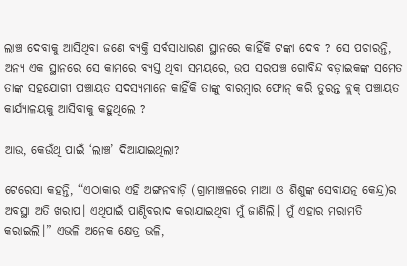ଲାଞ୍ଚ ଦେବାକୁ ଆସିଥିବା ଜଣେ ବ୍ୟକ୍ତି ସର୍ବସାଧାରଣ ସ୍ଥାନରେ କାହିଁକି ଟଙ୍କା ଦେବ ? ସେ ପଚାରନ୍ତି, ଅନ୍ୟ ଏକ ସ୍ଥାନରେ ସେ କାମରେ ବ୍ୟସ୍ତ ଥିବା ସମୟରେ, ଉପ ସରପଞ୍ଚ ଗୋବିନ୍ଦ ବଡ଼ାଇକଙ୍କ ସମେତ ତାଙ୍କ ସହଯୋଗୀ ପଞ୍ଚାୟତ ସଦସ୍ୟମାନେ କାହିଁକି ତାଙ୍କୁ ବାରମ୍ବାର ଫୋନ୍‌ କରି ତୁରନ୍ତ ବ୍ଲକ୍‌ ପଞ୍ଚାୟତ କାର୍ଯ୍ୟାଳୟକୁ ଆସିବାକୁ କହୁଥିଲେ ?

ଆଉ, କେଉଁଥି ପାଇଁ ‘ଲାଞ୍ଚ’ ଦିଆଯାଇଥିଲା?

ଟେରେସା କହନ୍ତି, “ଏଠାକାର ଏହି ଅଙ୍ଗନବାଡ଼ି (ଗ୍ରାମାଞ୍ଚଳରେ ମାଆ ଓ ଶିଶୁଙ୍କ ସେବାଯତ୍ନ କେନ୍ଦ୍ର)ର ଅବସ୍ଥା ଅତି ଖରାପ। ଏଥିପାଇଁ ପାଣ୍ଠିବରାଦ କରାଯାଇଥିବା ମୁଁ ଜାଣିଲି। ମୁଁ ଏହାର ମରାମତି କରାଇଲି।” ଏଭଳି ଅନେକ କ୍ଷେତ୍ର ଭଳି,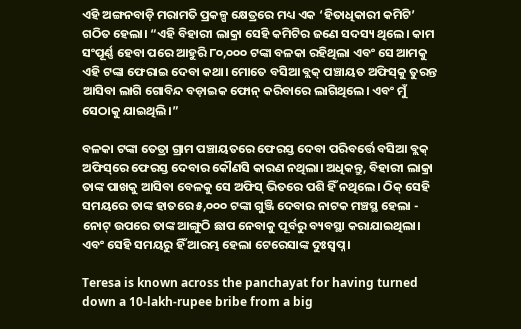ଏହି ଅଙ୍ଗନବାଡ଼ି ମରାମତି ପ୍ରକଳ୍ପ କ୍ଷେତ୍ରରେ ମଧ୍ୟ ଏକ ‘ହିତାଧିକାରୀ କମିଟି’ ଗଠିତ ହେଲା। “ଏହି ବିହାରୀ ଲାକ୍ରା ସେହି କମିଟିର ଜଣେ ସଦସ୍ୟ ଥିଲେ। କାମ ସଂପୂର୍ଣ୍ଣ ହେବା ପରେ ଆହୁରି ୮୦,୦୦୦ ଟଙ୍କା ବଳକା ରହିଥିଲା ଏବଂ ସେ ଆମକୁ ଏହି ଟଙ୍କା ଫେରାଇ ଦେବା କଥା। ମୋତେ ବସିଆ ବ୍ଲକ୍‌ ପଞ୍ଚାୟତ ଅଫିସ୍‌କୁ ତୁରନ୍ତ ଆସିବା ଲାଗି ଗୋବିନ୍ଦ ବଡ଼ାଇକ ଫୋନ୍‌ କରିବାରେ ଲାଗିଥିଲେ। ଏବଂ ମୁଁ ସେଠାକୁ ଯାଇଥିଲି।”

ବଳକା ଟଙ୍କା ତେତ୍ରା ଗ୍ରାମ ପଞ୍ଚାୟତରେ ଫେରସ୍ତ ଦେବା ପରିବର୍ତ୍ତେ ବସିଆ ବ୍ଲକ୍‌ ଅଫିସ୍‌ରେ ଫେରସ୍ତ ଦେବାର କୌଣସି କାରଣ ନଥିଲା। ଅଧିକନ୍ତୁ, ବିହାରୀ ଲାକ୍ରା ତାଙ୍କ ପାଖକୁ ଆସିବା ବେଳକୁ ସେ ଅଫିସ୍‌ ଭିତରେ ପଶି ହିଁ ନଥିଲେ। ଠିକ୍‌ ସେହି ସମୟରେ ତାଙ୍କ ହାତରେ ୫,୦୦୦ ଟଙ୍କା ଗୁଞ୍ଜି ଦେବାର ନାଟକ ମଞ୍ଚସ୍ଥ ହେଲା - ନୋଟ୍‌ ଉପରେ ତାଙ୍କ ଆଙ୍ଗୁଠି ଛାପ ନେବାକୁ ପୂର୍ବରୁ ବ୍ୟବସ୍ଥା କରାଯାଇଥିଲା। ଏବଂ ସେହି ସମୟରୁ ହିଁ ଆରମ୍ଭ ହେଲା ଟେରେସାଙ୍କ ଦୁଃସ୍ୱପ୍ନ।

Teresa is known across the panchayat for having turned down a 10-lakh-rupee bribe from a big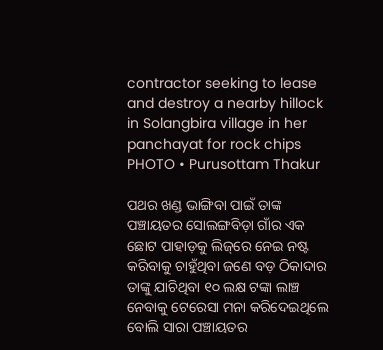contractor seeking to lease and destroy a nearby hillock in Solangbira village in her panchayat for rock chips
PHOTO • Purusottam Thakur

ପଥର ଖଣ୍ଡ ଭାଙ୍ଗିବା ପାଇଁ ତାଙ୍କ ପଞ୍ଚାୟତର ସୋଲଙ୍ଗବିଡ଼ା ଗାଁର ଏକ ଛୋଟ ପାହାଡ଼କୁ ଲିଜ୍‌ରେ ନେଇ ନଷ୍ଟ କରିବାକୁ ଚାହୁଁଥିବା ଜଣେ ବଡ଼ ଠିକାଦାର ତାଙ୍କୁ ଯାଚିଥିବା ୧୦ ଲକ୍ଷ ଟଙ୍କା ଲାଞ୍ଚ ନେବାକୁ ଟେରେସା ମନା କରିଦେଇଥିଲେ ବୋଲି ସାରା ପଞ୍ଚାୟତର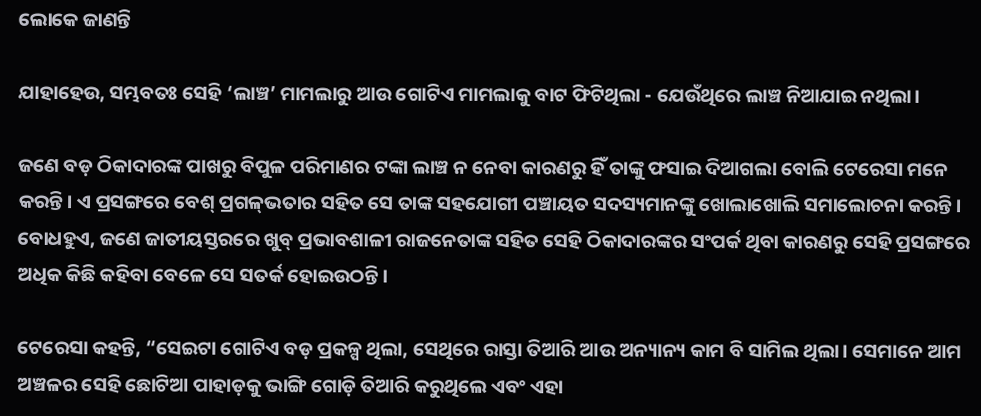ଲୋକେ ଜାଣନ୍ତି

ଯାହାହେଉ, ସମ୍ଭବତଃ ସେହି ‘ଲାଞ୍ଚ’ ମାମଲାରୁ ଆଉ ଗୋଟିଏ ମାମଲାକୁ ବାଟ ଫିଟିଥିଲା - ଯେଉଁଥିରେ ଲାଞ୍ଚ ନିଆଯାଇ ନଥିଲା।

ଜଣେ ବଡ଼ ଠିକାଦାରଙ୍କ ପାଖରୁ ବିପୁଳ ପରିମାଣର ଟଙ୍କା ଲାଞ୍ଚ ନ ନେବା କାରଣରୁ ହିଁ ତାଙ୍କୁ ଫସାଇ ଦିଆଗଲା ବୋଲି ଟେରେସା ମନେ କରନ୍ତି। ଏ ପ୍ରସଙ୍ଗରେ ବେଶ୍ ପ୍ରଗଳ୍‌ଭତାର ସହିତ ସେ ତାଙ୍କ ସହଯୋଗୀ ପଞ୍ଚାୟତ ସଦସ୍ୟମାନଙ୍କୁ ଖୋଲାଖୋଲି ସମାଲୋଚନା କରନ୍ତି। ବୋଧହୁଏ, ଜଣେ ଜାତୀୟସ୍ତରରେ ଖୁବ୍‌ ପ୍ରଭାବଶାଳୀ ରାଜନେତାଙ୍କ ସହିତ ସେହି ଠିକାଦାରଙ୍କର ସଂପର୍କ ଥିବା କାରଣରୁ ସେହି ପ୍ରସଙ୍ଗରେ ଅଧିକ କିଛି କହିବା ବେଳେ ସେ ସତର୍କ ହୋଇଉଠନ୍ତି।

ଟେରେସା କହନ୍ତି, “ସେଇଟା ଗୋଟିଏ ବଡ଼ ପ୍ରକଳ୍ପ ଥିଲା, ସେଥିରେ ରାସ୍ତା ତିଆରି ଆଉ ଅନ୍ୟାନ୍ୟ କାମ ବି ସାମିଲ ଥିଲା। ସେମାନେ ଆମ ଅଞ୍ଚଳର ସେହି ଛୋଟିଆ ପାହାଡ଼କୁ ଭାଙ୍ଗି ଗୋଡ଼ି ତିଆରି କରୁଥିଲେ ଏବଂ ଏହା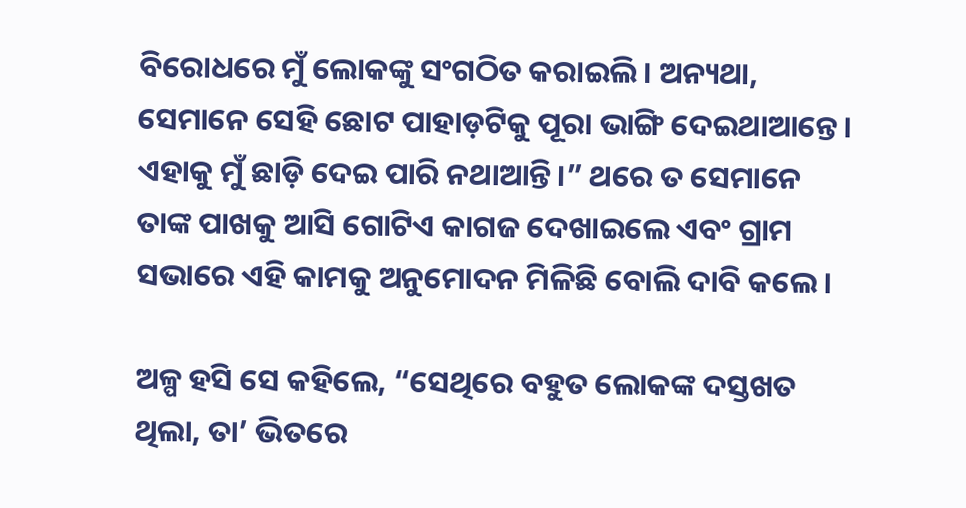ବିରୋଧରେ ମୁଁ ଲୋକଙ୍କୁ ସଂଗଠିତ କରାଇଲି। ଅନ୍ୟଥା, ସେମାନେ ସେହି ଛୋଟ ପାହାଡ଼ଟିକୁ ପୂରା ଭାଙ୍ଗି ଦେଇଥାଆନ୍ତେ। ଏହାକୁ ମୁଁ ଛାଡ଼ି ଦେଇ ପାରି ନଥାଆନ୍ତି।” ଥରେ ତ ସେମାନେ ତାଙ୍କ ପାଖକୁ ଆସି ଗୋଟିଏ କାଗଜ ଦେଖାଇଲେ ଏବଂ ଗ୍ରାମ ସଭାରେ ଏହି କାମକୁ ଅନୁମୋଦନ ମିଳିଛି ବୋଲି ଦାବି କଲେ।

ଅଳ୍ପ ହସି ସେ କହିଲେ, “ସେଥିରେ ବହୁତ ଲୋକଙ୍କ ଦସ୍ତଖତ ଥିଲା, ତା’ ଭିତରେ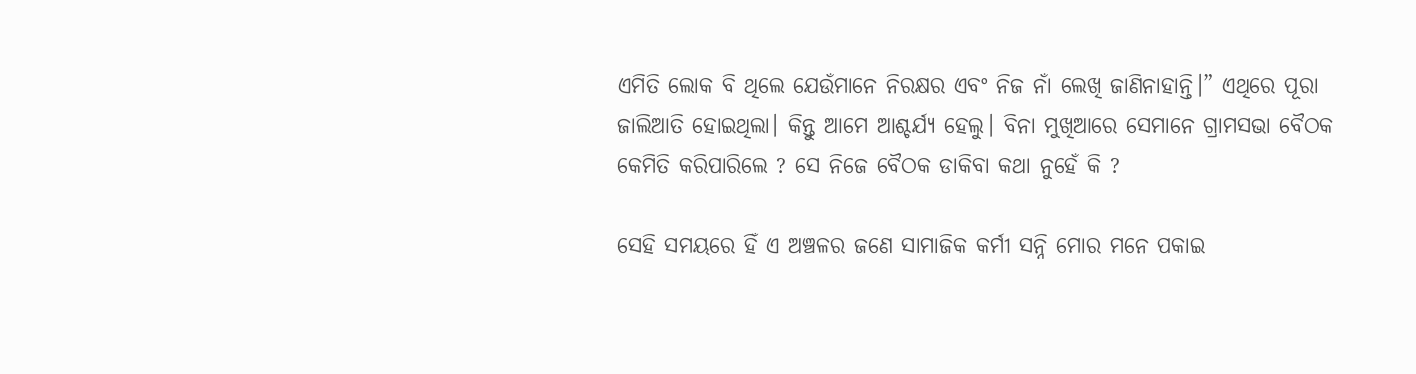ଏମିତି ଲୋକ ବି ଥିଲେ ଯେଉଁମାନେ ନିରକ୍ଷର ଏବଂ ନିଜ ନାଁ ଲେଖି ଜାଣିନାହାନ୍ତି।” ଏଥିରେ ପୂରା ଜାଲିଆତି ହୋଇଥିଲା। କିନ୍ତୁ ଆମେ ଆଶ୍ଚର୍ଯ୍ୟ ହେଲୁ। ବିନା ମୁଖିଆରେ ସେମାନେ ଗ୍ରାମସଭା ବୈଠକ କେମିତି କରିପାରିଲେ ? ସେ ନିଜେ ବୈଠକ ଡାକିବା କଥା ନୁହେଁ କି ?

ସେହି ସମୟରେ ହିଁ ଏ ଅଞ୍ଚଳର ଜଣେ ସାମାଜିକ କର୍ମୀ ସନ୍ନି ମୋର ମନେ ପକାଇ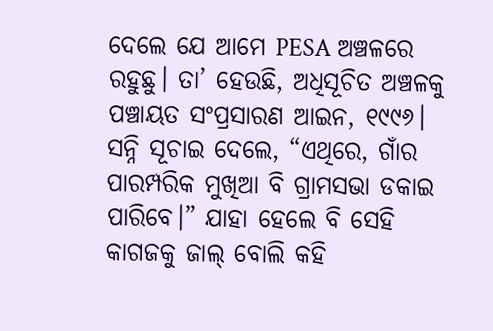ଦେଲେ ଯେ ଆମେ PESA ଅଞ୍ଚଳରେ ରହୁଛୁ। ତା’ ହେଉଛି, ଅଧିସୂଚିତ ଅଞ୍ଚଳକୁ ପଞ୍ଚାୟତ ସଂପ୍ରସାରଣ ଆଇନ, ୧୯୯୬। ସନ୍ନି ସୂଚାଇ ଦେଲେ, “ଏଥିରେ, ଗାଁର ପାରମ୍ପରିକ ମୁଖିଆ ବି ଗ୍ରାମସଭା ଡକାଇ ପାରିବେ।” ଯାହା ହେଲେ ବି ସେହି କାଗଜକୁ ଜାଲ୍‌ ବୋଲି କହି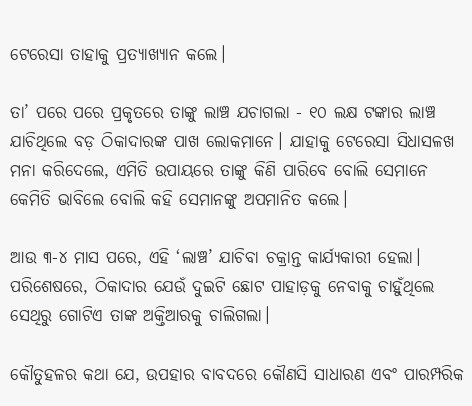ଟେରେସା ତାହାକୁ ପ୍ରତ୍ୟାଖ୍ୟାନ କଲେ।

ତା’ ପରେ ପରେ ପ୍ରକୃତରେ ତାଙ୍କୁ ଲାଞ୍ଚ ଯଚାଗଲା - ୧୦ ଲକ୍ଷ ଟଙ୍କାର ଲାଞ୍ଚ ଯାଚିଥିଲେ ବଡ଼ ଠିକାଦାରଙ୍କ ପାଖ ଲୋକମାନେ। ଯାହାକୁ ଟେରେସା ସିଧାସଳଖ ମନା କରିଦେଲେ, ଏମିତି ଉପାୟରେ ତାଙ୍କୁ କିଣି ପାରିବେ ବୋଲି ସେମାନେ କେମିତି ଭାବିଲେ ବୋଲି କହି ସେମାନଙ୍କୁ ଅପମାନିତ କଲେ।

ଆଉ ୩-୪ ମାସ ପରେ, ଏହି ‘ଲାଞ୍ଚ’ ଯାଚିବା ଚକ୍ରାନ୍ତ କାର୍ଯ୍ୟକାରୀ ହେଲା। ପରିଶେଷରେ, ଠିକାଦାର ଯେଉଁ ଦୁଇଟି ଛୋଟ ପାହାଡ଼କୁ ନେବାକୁ ଚାହୁଁଥିଲେ ସେଥିରୁ ଗୋଟିଏ ତାଙ୍କ ଅକ୍ତିଆରକୁ ଚାଲିଗଲା।

କୌତୁହଳର କଥା ଯେ, ଉପହାର ବାବଦରେ କୌଣସି ସାଧାରଣ ଏବଂ ପାରମ୍ପରିକ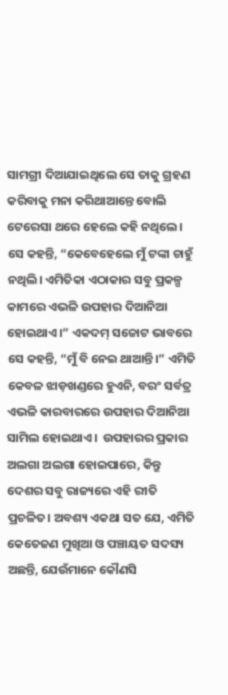ସାମଗ୍ରୀ ଦିଆଯାଇଥିଲେ ସେ ତାକୁ ଗ୍ରହଣ କରିବାକୁ ମନା କରିଥାଆନ୍ତେ ବୋଲି ଟେରେସା ଥରେ ହେଲେ କହି ନଥିଲେ। ସେ କହନ୍ତି, “କେବେହେଲେ ମୁଁ ଟଙ୍କା ଚାହୁଁ ନଥିଲି। ଏମିତିକା ଏଠାକାର ସବୁ ପ୍ରକଳ୍ପ କାମରେ ଏଭଳି ଉପହାର ଦିଆନିଆ ହୋଇଥାଏ।” ଏକଦମ୍‌ ସଚ୍ଚୋଟ ଭାବରେ ସେ କହନ୍ତି, “ମୁଁ ବି ନେଇ ଥାଆନ୍ତି।” ଏମିତି କେବଳ ଝାଡ଼ଖଣ୍ଡରେ ହୁଏନି, ବରଂ ସର୍ବତ୍ର ଏଭଳି କାରବାରରେ ଉପହାର ଦିଆନିଆ ସାମିଲ ହୋଇଥାଏ।  ଉପହାରର ପ୍ରକାର ଅଲଗା ଅଲଗା ହୋଇପାରେ, କିନ୍ତୁ ଦେଶର ସବୁ ରାଜ୍ୟରେ ଏହି ରୀତି ପ୍ରଚଳିତ। ଅବଶ୍ୟ ଏକଥା ସତ ଯେ, ଏମିତି କେତେଜଣ ମୁଖିଆ ଓ ପଞ୍ଚାୟତ ସଦସ୍ୟ ଅଛନ୍ତି, ଯେଉଁମାନେ କୌଣସି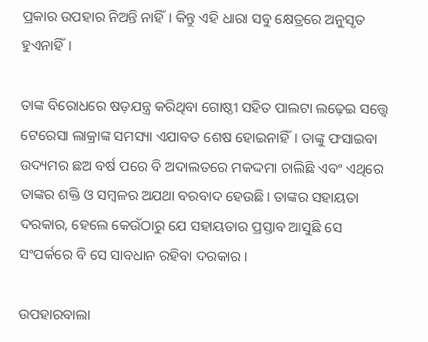ପ୍ରକାର ଉପହାର ନିଅନ୍ତି ନାହିଁ। କିନ୍ତୁ ଏହି ଧାରା ସବୁ କ୍ଷେତ୍ରରେ ଅନୁସୃତ ହୁଏନାହିଁ।

ତାଙ୍କ ବିରୋଧରେ ଷଡ଼ଯନ୍ତ୍ର କରିଥିବା ଗୋଷ୍ଠୀ ସହିତ ପାଲଟା ଲଢ଼େଇ ସତ୍ତ୍ୱେ ଟେରେସା ଲାକ୍ରାଙ୍କ ସମସ୍ୟା ଏଯାବତ ଶେଷ ହୋଇନାହିଁ। ତାଙ୍କୁ ଫସାଇବା ଉଦ୍ୟମର ଛଅ ବର୍ଷ ପରେ ବି ଅଦାଲତରେ ମକଦ୍ଦମା ଚାଲିଛି ଏବଂ ଏଥିରେ ତାଙ୍କର ଶକ୍ତି ଓ ସମ୍ବଳର ଅଯଥା ବରବାଦ ହେଉଛି। ତାଙ୍କର ସହାୟତା ଦରକାର, ହେଲେ କେଉଁଠାରୁ ଯେ ସହାୟତାର ପ୍ରସ୍ତାବ ଆସୁଛି ସେ ସଂପର୍କରେ ବି ସେ ସାବଧାନ ରହିବା ଦରକାର।

ଉପହାରବାଲା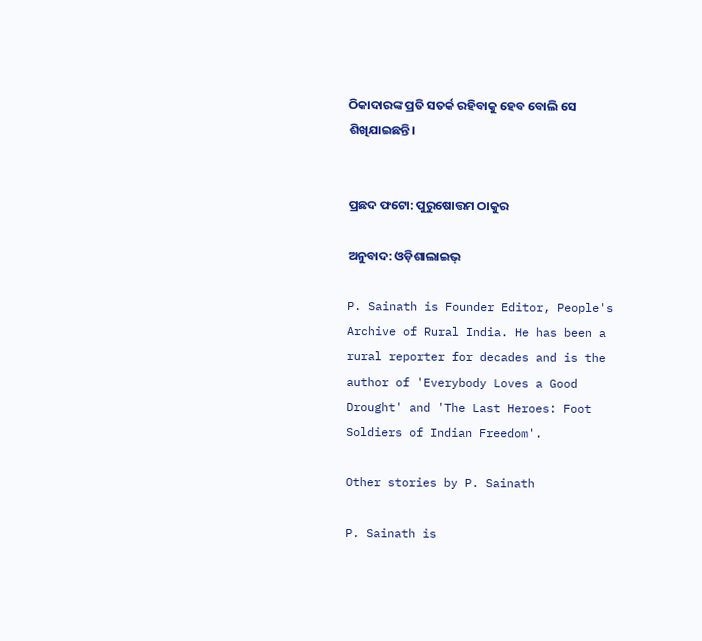ଠିକାଦାରଙ୍କ ପ୍ରତି ସତର୍କ ରହିବାକୁ ହେବ ବୋଲି ସେ ଶିଖିଯାଇଛନ୍ତି।


ପ୍ରଛଦ ଫଟୋ: ପୁରୁଷୋତ୍ତମ ଠାକୁର

ଅନୁବାଦ: ଓଡ଼ିଶାଲାଇଭ୍‍

P. Sainath is Founder Editor, People's Archive of Rural India. He has been a rural reporter for decades and is the author of 'Everybody Loves a Good Drought' and 'The Last Heroes: Foot Soldiers of Indian Freedom'.

Other stories by P. Sainath

P. Sainath is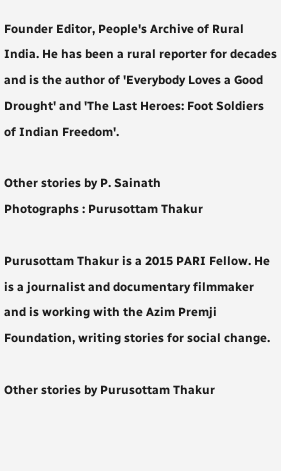Founder Editor, People's Archive of Rural India. He has been a rural reporter for decades and is the author of 'Everybody Loves a Good Drought' and 'The Last Heroes: Foot Soldiers of Indian Freedom'.

Other stories by P. Sainath
Photographs : Purusottam Thakur

Purusottam Thakur is a 2015 PARI Fellow. He is a journalist and documentary filmmaker and is working with the Azim Premji Foundation, writing stories for social change.

Other stories by Purusottam Thakur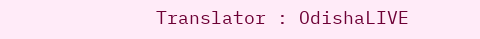Translator : OdishaLIVE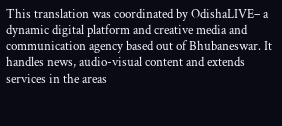This translation was coordinated by OdishaLIVE– a dynamic digital platform and creative media and communication agency based out of Bhubaneswar. It handles news, audio-visual content and extends services in the areas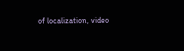of localization, video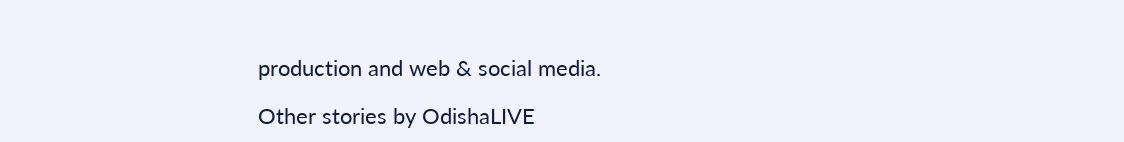production and web & social media.

Other stories by OdishaLIVE